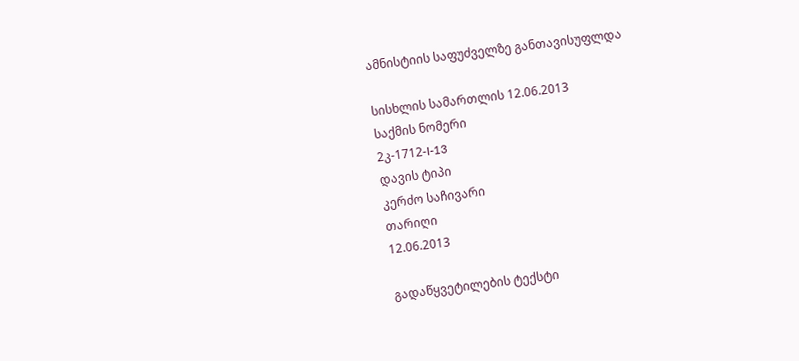ამნისტიის საფუძველზე განთავისუფლდა

სისხლის სამართლის 12.06.2013
საქმის ნომერი
2კ-1712-I-13
დავის ტიპი
კერძო საჩივარი
თარიღი
12.06.2013

გადაწყვეტილების ტექსტი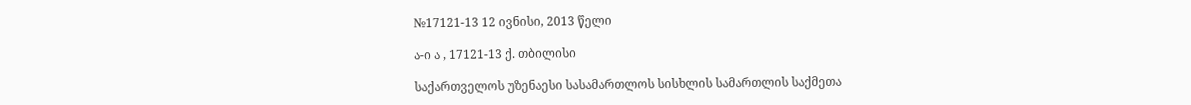№17121-13 12 ივნისი, 2013 წელი

ა-ი ა , 17121-13 ქ. თბილისი

საქართველოს უზენაესი სასამართლოს სისხლის სამართლის საქმეთა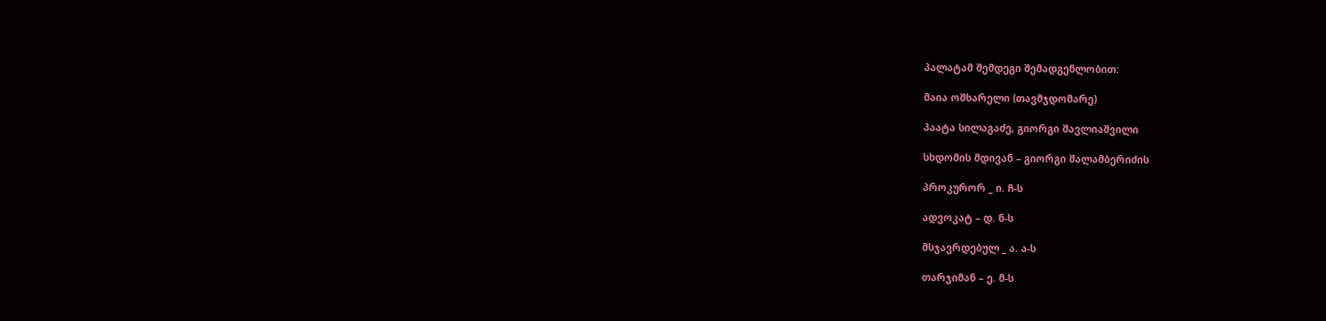პალატამ შემდეგი შემადგენლობით:

მაია ოშხარელი (თავმჯდომარე)

პაატა სილაგაძე, გიორგი შავლიაშვილი

სხდომის მდივან – გიორგი შალამბერიძის

პროკურორ _ ი. ჩ-ს

ადვოკატ – დ. ნ-ს

მსჯავრდებულ _ ა. ა-ს

თარჯიმან – ე. მ-ს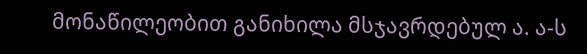მონაწილეობით განიხილა მსჯავრდებულ ა. ა-ს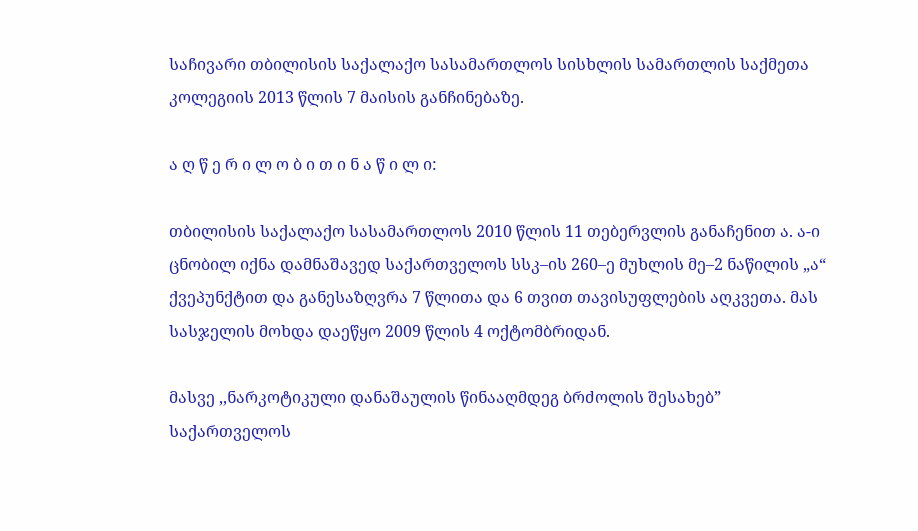საჩივარი თბილისის საქალაქო სასამართლოს სისხლის სამართლის საქმეთა კოლეგიის 2013 წლის 7 მაისის განჩინებაზე.

ა ღ წ ე რ ი ლ ო ბ ი თ ი ნ ა წ ი ლ ი:

თბილისის საქალაქო სასამართლოს 2010 წლის 11 თებერვლის განაჩენით ა. ა-ი ცნობილ იქნა დამნაშავედ საქართველოს სსკ–ის 260–ე მუხლის მე–2 ნაწილის „ა“ ქვეპუნქტით და განესაზღვრა 7 წლითა და 6 თვით თავისუფლების აღკვეთა. მას სასჯელის მოხდა დაეწყო 2009 წლის 4 ოქტომბრიდან.

მასვე ,,ნარკოტიკული დანაშაულის წინააღმდეგ ბრძოლის შესახებ” საქართველოს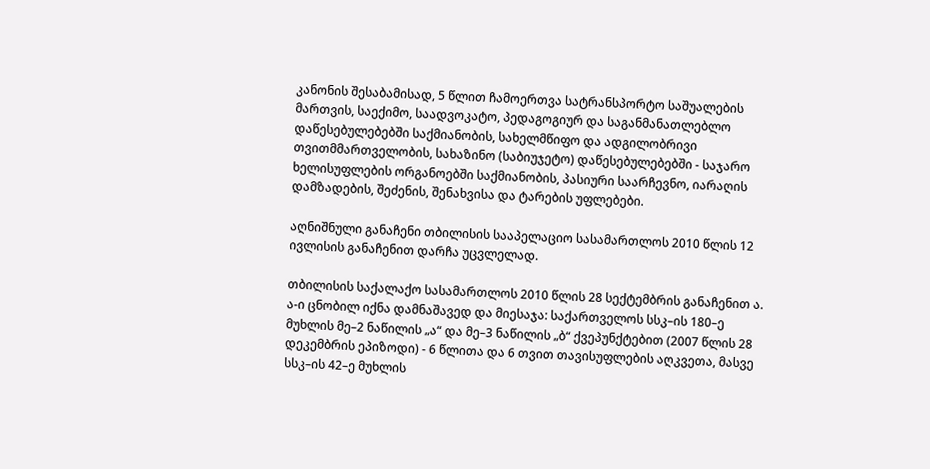კანონის შესაბამისად, 5 წლით ჩამოერთვა სატრანსპორტო საშუალების მართვის, საექიმო, საადვოკატო, პედაგოგიურ და საგანმანათლებლო დაწესებულებებში საქმიანობის, სახელმწიფო და ადგილობრივი თვითმმართველობის, სახაზინო (საბიუჯეტო) დაწესებულებებში - საჯარო ხელისუფლების ორგანოებში საქმიანობის, პასიური საარჩევნო, იარაღის დამზადების, შეძენის, შენახვისა და ტარების უფლებები.

აღნიშნული განაჩენი თბილისის სააპელაციო სასამართლოს 2010 წლის 12 ივლისის განაჩენით დარჩა უცვლელად.

თბილისის საქალაქო სასამართლოს 2010 წლის 28 სექტემბრის განაჩენით ა. ა-ი ცნობილ იქნა დამნაშავედ და მიესაჯა: საქართველოს სსკ–ის 180–ე მუხლის მე–2 ნაწილის „ა“ და მე–3 ნაწილის „ბ“ ქვეპუნქტებით (2007 წლის 28 დეკემბრის ეპიზოდი) - 6 წლითა და 6 თვით თავისუფლების აღკვეთა, მასვე სსკ–ის 42–ე მუხლის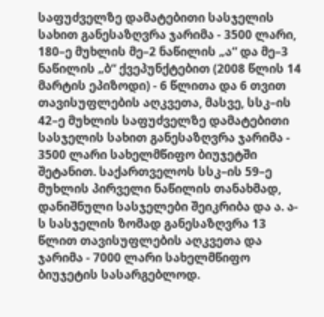საფუძველზე დამატებითი სასჯელის სახით განესაზღვრა ჯარიმა - 3500 ლარი, 180–ე მუხლის მე–2 ნაწილის „ა“ და მე–3 ნაწილის „ბ“ ქვეპუნქტებით (2008 წლის 14 მარტის ეპიზოდი) - 6 წლითა და 6 თვით თავისუფლების აღკვეთა, მასვე, სსკ–ის 42–ე მუხლის საფუძველზე დამატებითი სასჯელის სახით განესაზღვრა ჯარიმა - 3500 ლარი სახელმწიფო ბიუჯეტში შეტანით. საქართველოს სსკ–ის 59–ე მუხლის პირველი ნაწილის თანახმად, დანიშნული სასჯელები შეიკრიბა და ა. ა-ს სასჯელის ზომად განესაზღვრა 13 წლით თავისუფლების აღკვეთა და ჯარიმა - 7000 ლარი სახელმწიფო ბიუჯეტის სასარგებლოდ.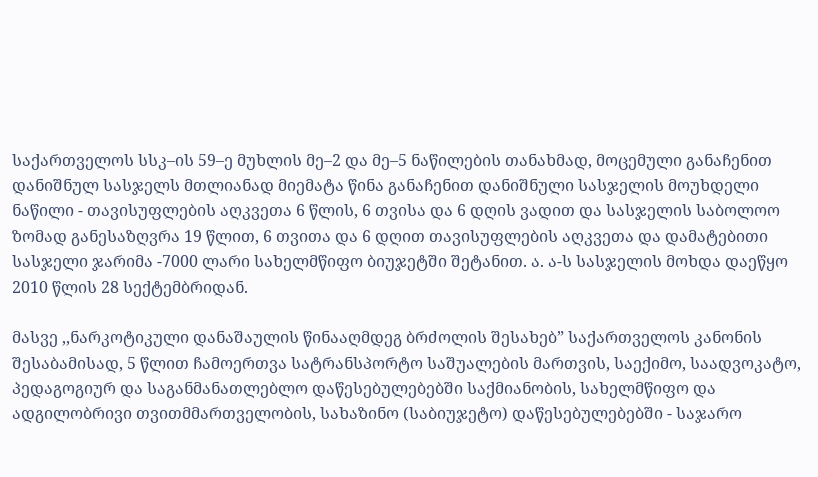საქართველოს სსკ–ის 59–ე მუხლის მე–2 და მე–5 ნაწილების თანახმად, მოცემული განაჩენით დანიშნულ სასჯელს მთლიანად მიემატა წინა განაჩენით დანიშნული სასჯელის მოუხდელი ნაწილი - თავისუფლების აღკვეთა 6 წლის, 6 თვისა და 6 დღის ვადით და სასჯელის საბოლოო ზომად განესაზღვრა 19 წლით, 6 თვითა და 6 დღით თავისუფლების აღკვეთა და დამატებითი სასჯელი ჯარიმა -7000 ლარი სახელმწიფო ბიუჯეტში შეტანით. ა. ა-ს სასჯელის მოხდა დაეწყო 2010 წლის 28 სექტემბრიდან.

მასვე ,,ნარკოტიკული დანაშაულის წინააღმდეგ ბრძოლის შესახებ” საქართველოს კანონის შესაბამისად, 5 წლით ჩამოერთვა სატრანსპორტო საშუალების მართვის, საექიმო, საადვოკატო, პედაგოგიურ და საგანმანათლებლო დაწესებულებებში საქმიანობის, სახელმწიფო და ადგილობრივი თვითმმართველობის, სახაზინო (საბიუჯეტო) დაწესებულებებში - საჯარო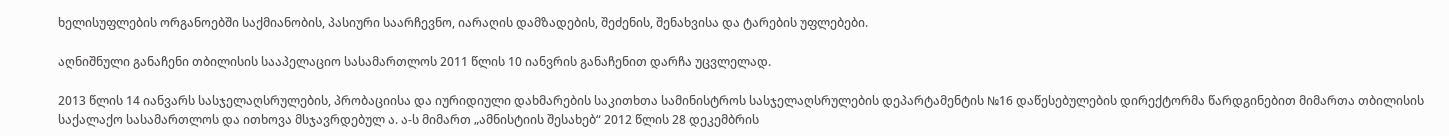ხელისუფლების ორგანოებში საქმიანობის, პასიური საარჩევნო, იარაღის დამზადების, შეძენის, შენახვისა და ტარების უფლებები.

აღნიშნული განაჩენი თბილისის სააპელაციო სასამართლოს 2011 წლის 10 იანვრის განაჩენით დარჩა უცვლელად.

2013 წლის 14 იანვარს სასჯელაღსრულების, პრობაციისა და იურიდიული დახმარების საკითხთა სამინისტროს სასჯელაღსრულების დეპარტამენტის №16 დაწესებულების დირექტორმა წარდგინებით მიმართა თბილისის საქალაქო სასამართლოს და ითხოვა მსჯავრდებულ ა. ა-ს მიმართ „ამნისტიის შესახებ“ 2012 წლის 28 დეკემბრის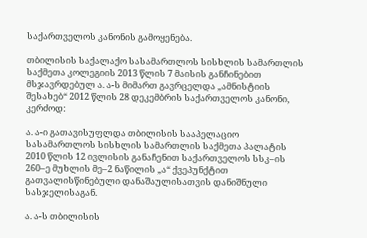საქართველოს კანონის გამოყენება.

თბილისის საქალაქო სასამართლოს სისხლის სამართლის საქმეთა კოლეგიის 2013 წლის 7 მაისის განჩინებით მსჯავრდებულ ა. ა-ს მიმართ გავრცელდა „ამნისტიის შესახებ“ 2012 წლის 28 დეკემბრის საქართველოს კანონი, კერძოდ:

ა. ა-ი გათავისუფლდა თბილისის სააპელაციო სასამართლოს სისხლის სამართლის საქმეთა პალატის 2010 წლის 12 ივლისის განაჩენით საქართველოს სსკ–ის 260–ე მუხლის მე–2 ნაწილის „ა“ ქვეპუნქტით გათვალისწინებული დანაშაულისათვის დანიშნული სასჯელისაგან.

ა. ა-ს თბილისის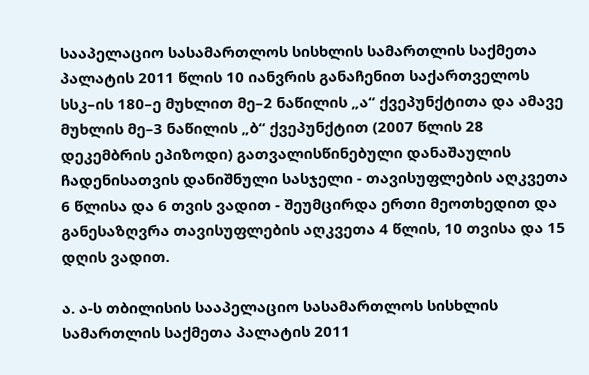სააპელაციო სასამართლოს სისხლის სამართლის საქმეთა პალატის 2011 წლის 10 იანვრის განაჩენით საქართველოს სსკ–ის 180–ე მუხლით მე–2 ნაწილის „ა“ ქვეპუნქტითა და ამავე მუხლის მე–3 ნაწილის „ბ“ ქვეპუნქტით (2007 წლის 28 დეკემბრის ეპიზოდი) გათვალისწინებული დანაშაულის ჩადენისათვის დანიშნული სასჯელი - თავისუფლების აღკვეთა 6 წლისა და 6 თვის ვადით - შეუმცირდა ერთი მეოთხედით და განესაზღვრა თავისუფლების აღკვეთა 4 წლის, 10 თვისა და 15 დღის ვადით.

ა. ა-ს თბილისის სააპელაციო სასამართლოს სისხლის სამართლის საქმეთა პალატის 2011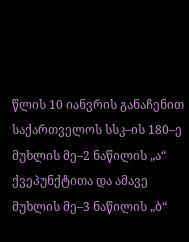წლის 10 იანვრის განაჩენით საქართველოს სსკ–ის 180–ე მუხლის მე–2 ნაწილის „ა“ ქვეპუნქტითა და ამავე მუხლის მე–3 ნაწილის „ბ“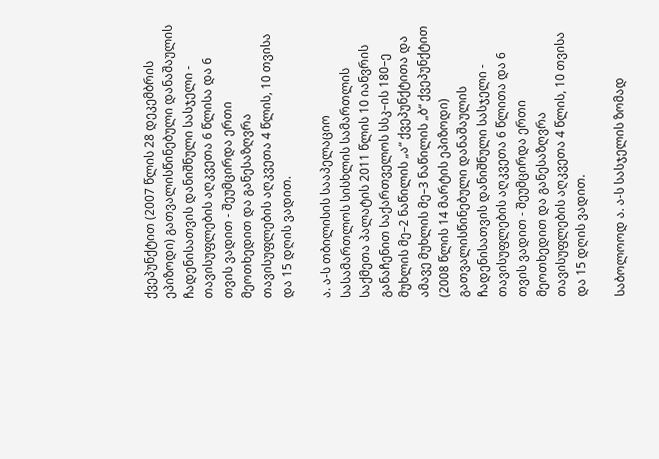ქვეპუნქტით (2007 წლის 28 დეკემბრის ეპიზოდი) გათვალისწინებული დანაშაულის ჩადენისათვის დანიშნული სასჯელი - თავისუფლების აღკვეთა 6 წლისა და 6 თვის ვადით - შეუმცირდა ერთი მეოთხედით და განესაზღვრა თავისუფლების აღკვეთა 4 წლის, 10 თვისა და 15 დღის ვადით.

ა. ა-ს თბილისის სააპელაციო სასამართლოს სისხლის სამართლის საქმეთა პალატის 2011 წლის 10 იანვრის განაჩენით საქართველოს სსკ–ის 180–ე მუხლის მე–2 ნაწილის „ა“ ქვეპუნქტითა და ამავე მუხლის მე–3 ნაწილის „ბ“ ქვეპუნქტით (2008 წლის 14 მარტის ეპიზოდი) გათვალისწინებული დანაშაულის ჩადენისათვის დანიშნული სასჯელი - თავისუფლების აღკვეთა 6 წლითა და 6 თვის ვადით - შეუმცირდა ერთი მეოთხედით და განესაზღვრა თავისუფლების აღკვეთა 4 წლის, 10 თვისა და 15 დღის ვადით.

საბოლოოდ ა. ა-ს სასჯელის ზომად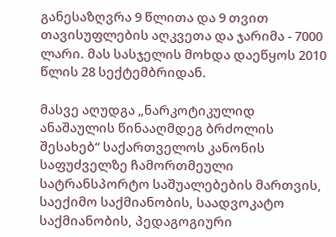განესაზღვრა 9 წლითა და 9 თვით თავისუფლების აღკვეთა და ჯარიმა - 7000 ლარი. მას სასჯელის მოხდა დაეწყოს 2010 წლის 28 სექტემბრიდან.

მასვე აღუდგა „ნარკოტიკულიდ ანაშაულის წინააღმდეგ ბრძოლის შესახებ“ საქართველოს კანონის საფუძველზე ჩამორთმეული სატრანსპორტო საშუალებების მართვის, საექიმო საქმიანობის, საადვოკატო საქმიანობის, პედაგოგიური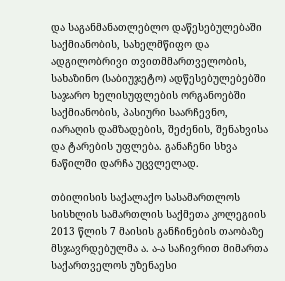და საგანმანათლებლო დაწესებულებაში საქმიანობის, სახელმწიფო და ადგილობრივი თვითმმართველობის, სახაზინო (საბიუჯეტო) ადწესებულებებში საჯარო ხელისუფლების ორგანოებში საქმიანობის, პასიური საარჩევნო, იარაღის დამზადების, შეძენის, შენახვისა და ტარების უფლება. განაჩენი სხვა ნაწილში დარჩა უცვლელად.

თბილისის საქალაქო სასამართლოს სისხლის სამართლის საქმეთა კოლეგიის 2013 წლის 7 მაისის განჩინების თაობაზე მსჯავრდებულმა ა. ა-ა საჩივრით მიმართა საქართველოს უზენაესი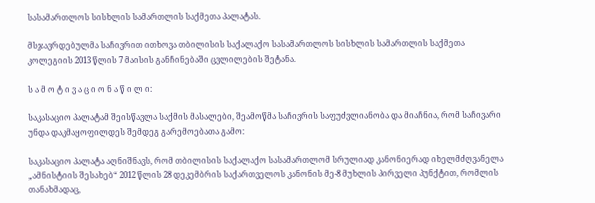სასამართლოს სისხლის სამართლის საქმეთა პალატას.

მსჯავრდებულმა საჩივრით ითხოვა თბილისის საქალაქო სასამართლოს სისხლის სამართლის საქმეთა კოლეგიის 2013 წლის 7 მაისის განჩინებაში ცვლილების შეტანა.

ს ა მ ო ტ ი ვ ა ც ი ო ნ ა წ ი ლ ი:

საკასაციო პალატამ შეისწავლა საქმის მასალები, შეამოწმა საჩივრის საფუძვლიანობა და მიაჩნია, რომ საჩივარი უნდა დაკმაყოფილდეს შემდეგ გარემოებათა გამო:

საკასაციო პალატა აღნიშნავს, რომ თბილისის საქალაქო სასამართლომ სრულიად კანონიერად იხელმძღვანელა „ამნისტიის შესახებ“ 2012 წლის 28 დეკემბრის საქართველოს კანონის მე-8 მუხლის პირველი პუნქტით, რომლის თანახმადაც,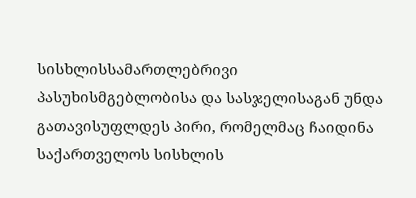სისხლისსამართლებრივი პასუხისმგებლობისა და სასჯელისაგან უნდა გათავისუფლდეს პირი, რომელმაც ჩაიდინა საქართველოს სისხლის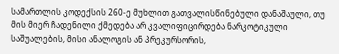სამართლის კოდექსის 260-ე მუხლით გათვალისწინებული დანაშაული, თუ მის მიერ ჩადენილი ქმედება არ კვალიფიცირდება ნარკოტიკული საშუალების, მისი ანალოგის ან პრეკურსორის,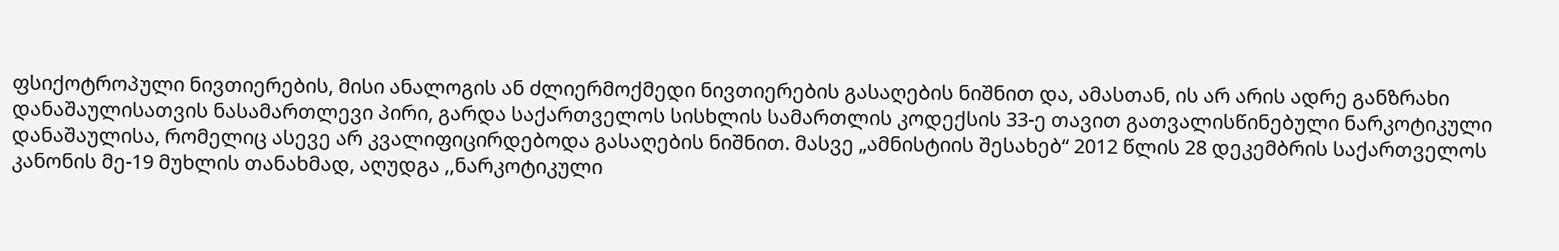ფსიქოტროპული ნივთიერების, მისი ანალოგის ან ძლიერმოქმედი ნივთიერების გასაღების ნიშნით და, ამასთან, ის არ არის ადრე განზრახი დანაშაულისათვის ნასამართლევი პირი, გარდა საქართველოს სისხლის სამართლის კოდექსის 33-ე თავით გათვალისწინებული ნარკოტიკული დანაშაულისა, რომელიც ასევე არ კვალიფიცირდებოდა გასაღების ნიშნით. მასვე „ამნისტიის შესახებ“ 2012 წლის 28 დეკემბრის საქართველოს კანონის მე-19 მუხლის თანახმად, აღუდგა ,,ნარკოტიკული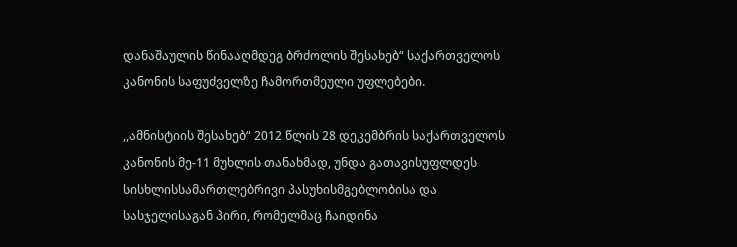დანაშაულის წინააღმდეგ ბრძოლის შესახებ“ საქართველოს კანონის საფუძველზე ჩამორთმეული უფლებები.

,,ამნისტიის შესახებ“ 2012 წლის 28 დეკემბრის საქართველოს კანონის მე-11 მუხლის თანახმად, უნდა გათავისუფლდეს სისხლისსამართლებრივი პასუხისმგებლობისა და სასჯელისაგან პირი, რომელმაც ჩაიდინა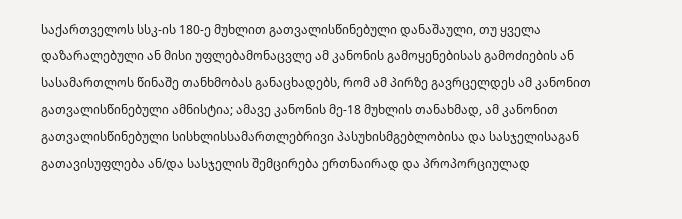საქართველოს სსკ-ის 180-ე მუხლით გათვალისწინებული დანაშაული, თუ ყველა დაზარალებული ან მისი უფლებამონაცვლე ამ კანონის გამოყენებისას გამოძიების ან სასამართლოს წინაშე თანხმობას განაცხადებს, რომ ამ პირზე გავრცელდეს ამ კანონით გათვალისწინებული ამნისტია; ამავე კანონის მე-18 მუხლის თანახმად, ამ კანონით გათვალისწინებული სისხლისსამართლებრივი პასუხისმგებლობისა და სასჯელისაგან გათავისუფლება ან/და სასჯელის შემცირება ერთნაირად და პროპორციულად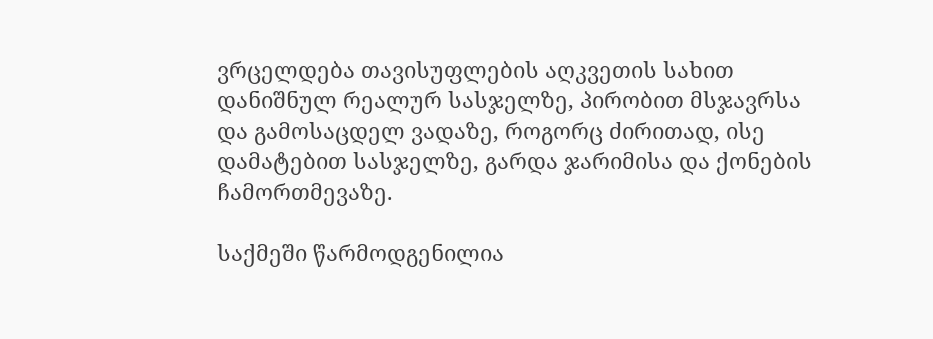ვრცელდება თავისუფლების აღკვეთის სახით დანიშნულ რეალურ სასჯელზე, პირობით მსჯავრსა და გამოსაცდელ ვადაზე, როგორც ძირითად, ისე დამატებით სასჯელზე, გარდა ჯარიმისა და ქონების ჩამორთმევაზე.

საქმეში წარმოდგენილია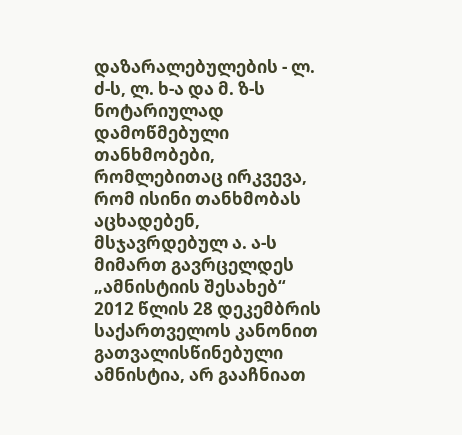დაზარალებულების - ლ. ძ-ს, ლ. ხ-ა და მ. ზ-ს ნოტარიულად დამოწმებული თანხმობები, რომლებითაც ირკვევა, რომ ისინი თანხმობას აცხადებენ, მსჯავრდებულ ა. ა-ს მიმართ გავრცელდეს „ამნისტიის შესახებ“ 2012 წლის 28 დეკემბრის საქართველოს კანონით გათვალისწინებული ამნისტია, არ გააჩნიათ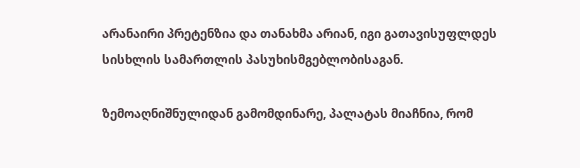არანაირი პრეტენზია და თანახმა არიან, იგი გათავისუფლდეს სისხლის სამართლის პასუხისმგებლობისაგან.

ზემოაღნიშნულიდან გამომდინარე, პალატას მიაჩნია, რომ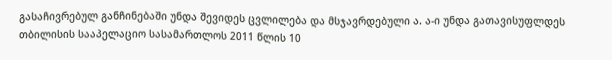გასაჩივრებულ განჩინებაში უნდა შევიდეს ცვლილება და მსჯავრდებული ა. ა-ი უნდა გათავისუფლდეს თბილისის სააპელაციო სასამართლოს 2011 წლის 10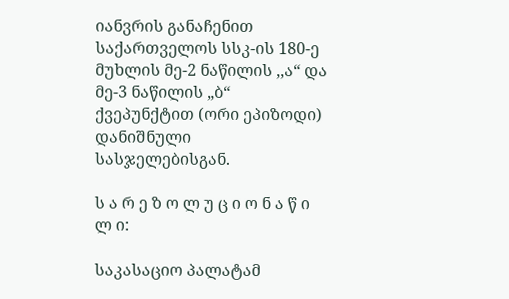იანვრის განაჩენით საქართველოს სსკ-ის 180-ე მუხლის მე-2 ნაწილის ,,ა“ და მე-3 ნაწილის „ბ“ ქვეპუნქტით (ორი ეპიზოდი) დანიშნული სასჯელებისგან.

ს ა რ ე ზ ო ლ უ ც ი ო ნ ა წ ი ლ ი:

საკასაციო პალატამ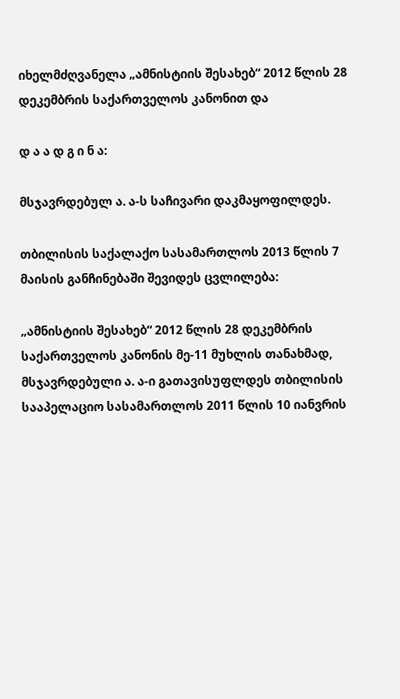იხელმძღვანელა „ამნისტიის შესახებ“ 2012 წლის 28 დეკემბრის საქართველოს კანონით და

დ ა ა დ გ ი ნ ა:

მსჯავრდებულ ა. ა-ს საჩივარი დაკმაყოფილდეს.

თბილისის საქალაქო სასამართლოს 2013 წლის 7 მაისის განჩინებაში შევიდეს ცვლილება:

„ამნისტიის შესახებ“ 2012 წლის 28 დეკემბრის საქართველოს კანონის მე-11 მუხლის თანახმად, მსჯავრდებული ა. ა-ი გათავისუფლდეს თბილისის სააპელაციო სასამართლოს 2011 წლის 10 იანვრის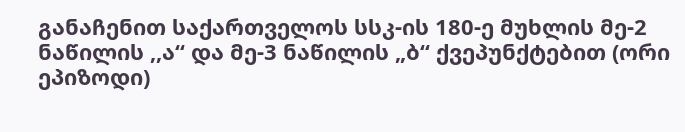განაჩენით საქართველოს სსკ-ის 180-ე მუხლის მე-2 ნაწილის ,,ა“ და მე-3 ნაწილის „ბ“ ქვეპუნქტებით (ორი ეპიზოდი)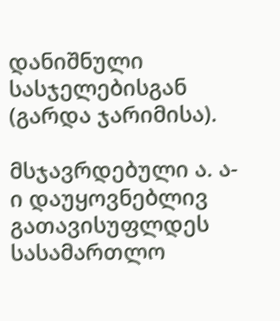დანიშნული სასჯელებისგან (გარდა ჯარიმისა).

მსჯავრდებული ა. ა-ი დაუყოვნებლივ გათავისუფლდეს სასამართლო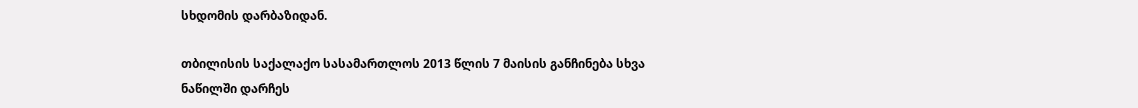სხდომის დარბაზიდან.

თბილისის საქალაქო სასამართლოს 2013 წლის 7 მაისის განჩინება სხვა ნაწილში დარჩეს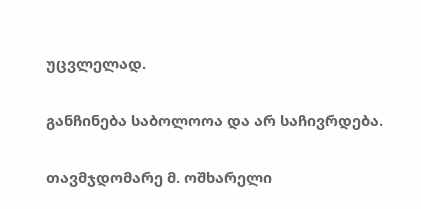უცვლელად.

განჩინება საბოლოოა და არ საჩივრდება.

თავმჯდომარე მ. ოშხარელი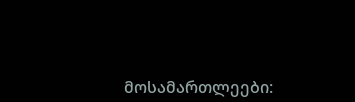მოსამართლეები: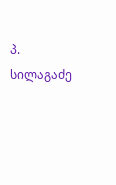პ. სილაგაძე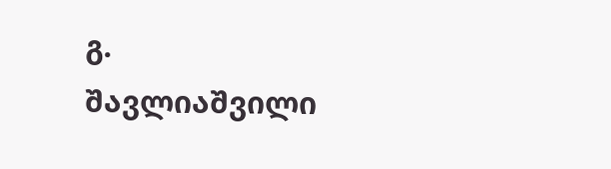გ. შავლიაშვილი